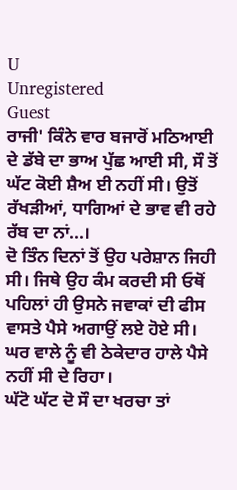U
Unregistered
Guest
ਰਾਜੀ' ਕਿੰਨੇ ਵਾਰ ਬਜਾਰੋਂ ਮਠਿਆਈ ਦੇ ਡੱਬੇ ਦਾ ਭਾਅ ਪੁੱਛ ਆਈ ਸੀ, ਸੌ ਤੋਂ ਘੱਟ ਕੋਈ ਸ਼ੈਅ ਈ ਨਹੀਂ ਸੀ। ਉਤੋਂ ਰੱਖੜੀਆਂ, ਧਾਗਿਆਂ ਦੇ ਭਾਵ ਵੀ ਰਹੇ ਰੱਬ ਦਾ ਨਾਂ...।
ਦੋ ਤਿੰਨ ਦਿਨਾਂ ਤੋਂ ਉਹ ਪਰੇਸ਼ਾਨ ਜਿਹੀ ਸੀ। ਜਿਥੇ ਉਹ ਕੰਮ ਕਰਦੀ ਸੀ ਓਥੋਂ ਪਹਿਲਾਂ ਹੀ ਉਸਨੇ ਜਵਾਕਾਂ ਦੀ ਫੀਸ ਵਾਸਤੇ ਪੈਸੇ ਅਗਾਉਂ ਲਏ ਹੋਏ ਸੀ। ਘਰ ਵਾਲੇ ਨੂੰ ਵੀ ਠੇਕੇਦਾਰ ਹਾਲੇ ਪੈਸੇ ਨਹੀਂ ਸੀ ਦੇ ਰਿਹਾ।
ਘੱਟੋ ਘੱਟ ਦੋ ਸੌ ਦਾ ਖਰਚਾ ਤਾਂ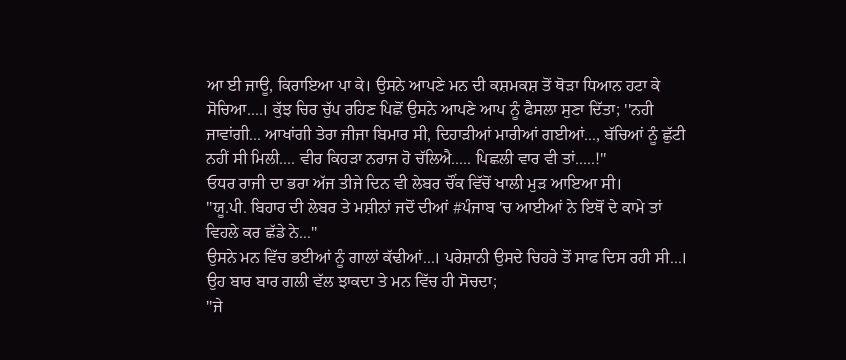ਆ ਈ ਜਾਊ, ਕਿਰਾਇਆ ਪਾ ਕੇ। ਉਸਨੇ ਆਪਣੇ ਮਨ ਦੀ ਕਸ਼ਮਕਸ਼ ਤੋਂ ਥੋੜਾ ਧਿਆਨ ਹਟਾ ਕੇ ਸੋਚਿਆ....। ਕੁੱਝ ਚਿਰ ਚੁੱਪ ਰਹਿਣ ਪਿਛੋਂ ਉਸਨੇ ਆਪਣੇ ਆਪ ਨੂੰ ਫੈਸਲਾ ਸੁਣਾ ਦਿੱਤਾ; ''ਨਹੀ ਜਾਵਾਂਗੀ... ਆਖਾਂਗੀ ਤੇਰਾ ਜੀਜਾ ਬਿਮਾਰ ਸੀ, ਦਿਹਾੜੀਆਂ ਮਾਰੀਆਂ ਗਈਆਂ..., ਬੱਚਿਆਂ ਨੂੰ ਛੁੱਟੀ ਨਹੀਂ ਸੀ ਮਿਲੀ.... ਵੀਰ ਕਿਹੜਾ ਨਰਾਜ ਹੋ ਚੱਲਿਐ..... ਪਿਛਲੀ ਵਾਰ ਵੀ ਤਾਂ.....!''
ਓਧਰ ਰਾਜੀ ਦਾ ਭਰਾ ਅੱਜ ਤੀਜੇ ਦਿਨ ਵੀ ਲੇਬਰ ਚੌਂਕ ਵਿੱਚੋਂ ਖਾਲੀ ਮੁੜ ਆਇਆ ਸੀ।
''ਯੂ.ਪੀ. ਬਿਹਾਰ ਦੀ ਲੇਬਰ ਤੇ ਮਸ਼ੀਨਾਂ ਜਦੋਂ ਦੀਆਂ #ਪੰਜਾਬ 'ਚ ਆਈਆਂ ਨੇ ਇਥੋਂ ਦੇ ਕਾਮੇ ਤਾਂ ਵਿਹਲੇ ਕਰ ਛੱਡੇ ਨੇ...''
ਉਸਨੇ ਮਨ ਵਿੱਚ ਭਈਆਂ ਨੂੰ ਗਾਲਾਂ ਕੱਢੀਆਂ...। ਪਰੇਸ਼ਾਨੀ ਉਸਦੇ ਚਿਹਰੇ ਤੋਂ ਸਾਫ ਦਿਸ ਰਹੀ ਸੀ...। ਉਹ ਬਾਰ ਬਾਰ ਗਲੀ ਵੱਲ ਝਾਕਦਾ ਤੇ ਮਨ ਵਿੱਚ ਹੀ ਸੋਚਦਾ;
''ਜੇ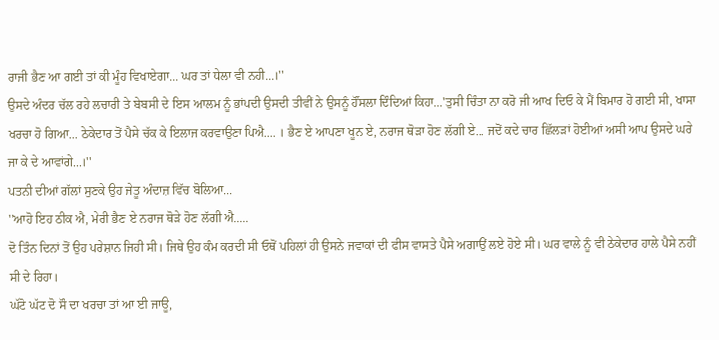ਰਾਜੀ ਭੈਣ ਆ ਗਈ ਤਾਂ ਕੀ ਮੂੰਹ ਵਿਖਾਏਗਾ... ਘਰ ਤਾਂ ਧੇਲਾ ਵੀ ਨਹੀ...।''
ਉਸਦੇ ਅੰਦਰ ਚੱਲ ਰਹੇ ਲਚਾਰੀ ਤੇ ਬੇਬਸੀ ਦੇ ਇਸ ਆਲਮ ਨੂੰ ਭਾਂਪਦੀ ਉਸਦੀ ਤੀਵੀਂ ਨੇ ਉਸਨੂੰ ਹੌਂਸਲਾ ਦਿੰਦਿਆਂ ਕਿਹਾ...'ਤੁਸੀ ਚਿੰਤਾ ਨਾ ਕਰੋ ਜੀ ਆਖ ਦਿਓ ਕੇ ਮੈਂ ਬਿਮਾਰ ਹੋ ਗਈ ਸੀ, ਖਾਸਾ ਖਰਚਾ ਹੋ ਗਿਆ... ਠੇਕੇਦਾਰ ਤੋਂ ਪੈਸੇ ਚੱਕ ਕੇ ਇਲਾਜ ਕਰਵਾਉਣਾ ਪਿਐ.... । ਭੈਣ ਏ ਆਪਣਾ ਖੂਨ ਏ, ਨਰਾਜ ਥੋੜਾ ਹੋਣ ਲੱਗੀ ਏ... ਜਦੋਂ ਕਦੇ ਚਾਰ ਛਿੱਲੜਾਂ ਹੋਈਆਂ ਅਸੀ ਆਪ ਉਸਦੇ ਘਰੇ ਜਾ ਕੇ ਦੇ ਆਵਾਂਗੇ...।''
ਪਤਨੀ ਦੀਆਂ ਗੱਲਾਂ ਸੁਣਕੇ ਉਹ ਜੇਤੂ ਅੰਦਾਜ਼ ਵਿੱਚ ਬੋਲਿਆ...
''ਆਹੋ ਇਹ ਠੀਕ ਐ, ਮੇਰੀ ਭੈਣ ਏ ਨਰਾਜ ਥੋੜੇ ਹੋਣ ਲੱਗੀ ਐ.....
ਦੋ ਤਿੰਨ ਦਿਨਾਂ ਤੋਂ ਉਹ ਪਰੇਸ਼ਾਨ ਜਿਹੀ ਸੀ। ਜਿਥੇ ਉਹ ਕੰਮ ਕਰਦੀ ਸੀ ਓਥੋਂ ਪਹਿਲਾਂ ਹੀ ਉਸਨੇ ਜਵਾਕਾਂ ਦੀ ਫੀਸ ਵਾਸਤੇ ਪੈਸੇ ਅਗਾਉਂ ਲਏ ਹੋਏ ਸੀ। ਘਰ ਵਾਲੇ ਨੂੰ ਵੀ ਠੇਕੇਦਾਰ ਹਾਲੇ ਪੈਸੇ ਨਹੀਂ ਸੀ ਦੇ ਰਿਹਾ।
ਘੱਟੋ ਘੱਟ ਦੋ ਸੌ ਦਾ ਖਰਚਾ ਤਾਂ ਆ ਈ ਜਾਊ,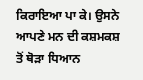ਕਿਰਾਇਆ ਪਾ ਕੇ। ਉਸਨੇ ਆਪਣੇ ਮਨ ਦੀ ਕਸ਼ਮਕਸ਼ ਤੋਂ ਥੋੜਾ ਧਿਆਨ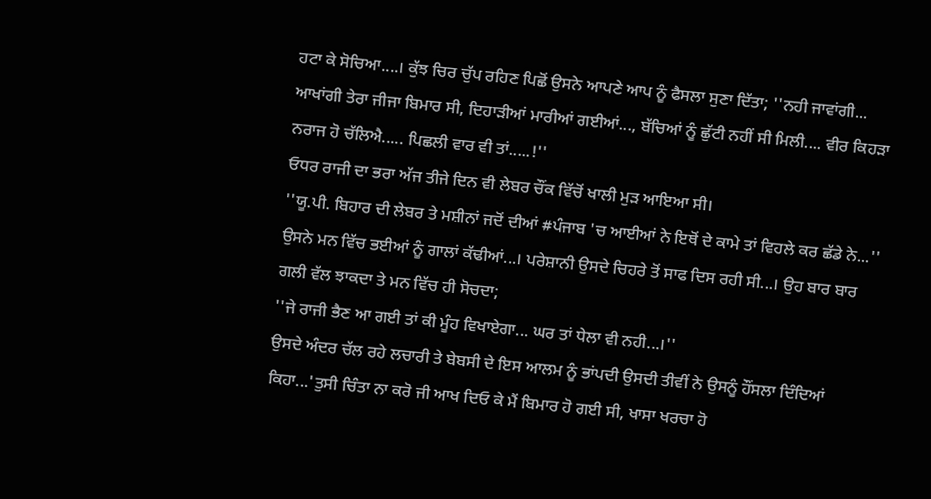ਹਟਾ ਕੇ ਸੋਚਿਆ....। ਕੁੱਝ ਚਿਰ ਚੁੱਪ ਰਹਿਣ ਪਿਛੋਂ ਉਸਨੇ ਆਪਣੇ ਆਪ ਨੂੰ ਫੈਸਲਾ ਸੁਣਾ ਦਿੱਤਾ; ''ਨਹੀ ਜਾਵਾਂਗੀ... ਆਖਾਂਗੀ ਤੇਰਾ ਜੀਜਾ ਬਿਮਾਰ ਸੀ, ਦਿਹਾੜੀਆਂ ਮਾਰੀਆਂ ਗਈਆਂ..., ਬੱਚਿਆਂ ਨੂੰ ਛੁੱਟੀ ਨਹੀਂ ਸੀ ਮਿਲੀ.... ਵੀਰ ਕਿਹੜਾ ਨਰਾਜ ਹੋ ਚੱਲਿਐ..... ਪਿਛਲੀ ਵਾਰ ਵੀ ਤਾਂ.....!''
ਓਧਰ ਰਾਜੀ ਦਾ ਭਰਾ ਅੱਜ ਤੀਜੇ ਦਿਨ ਵੀ ਲੇਬਰ ਚੌਂਕ ਵਿੱਚੋਂ ਖਾਲੀ ਮੁੜ ਆਇਆ ਸੀ।
''ਯੂ.ਪੀ. ਬਿਹਾਰ ਦੀ ਲੇਬਰ ਤੇ ਮਸ਼ੀਨਾਂ ਜਦੋਂ ਦੀਆਂ #ਪੰਜਾਬ 'ਚ ਆਈਆਂ ਨੇ ਇਥੋਂ ਦੇ ਕਾਮੇ ਤਾਂ ਵਿਹਲੇ ਕਰ ਛੱਡੇ ਨੇ...''
ਉਸਨੇ ਮਨ ਵਿੱਚ ਭਈਆਂ ਨੂੰ ਗਾਲਾਂ ਕੱਢੀਆਂ...। ਪਰੇਸ਼ਾਨੀ ਉਸਦੇ ਚਿਹਰੇ ਤੋਂ ਸਾਫ ਦਿਸ ਰਹੀ ਸੀ...। ਉਹ ਬਾਰ ਬਾਰ ਗਲੀ ਵੱਲ ਝਾਕਦਾ ਤੇ ਮਨ ਵਿੱਚ ਹੀ ਸੋਚਦਾ;
''ਜੇ ਰਾਜੀ ਭੈਣ ਆ ਗਈ ਤਾਂ ਕੀ ਮੂੰਹ ਵਿਖਾਏਗਾ... ਘਰ ਤਾਂ ਧੇਲਾ ਵੀ ਨਹੀ...।''
ਉਸਦੇ ਅੰਦਰ ਚੱਲ ਰਹੇ ਲਚਾਰੀ ਤੇ ਬੇਬਸੀ ਦੇ ਇਸ ਆਲਮ ਨੂੰ ਭਾਂਪਦੀ ਉਸਦੀ ਤੀਵੀਂ ਨੇ ਉਸਨੂੰ ਹੌਂਸਲਾ ਦਿੰਦਿਆਂ ਕਿਹਾ...'ਤੁਸੀ ਚਿੰਤਾ ਨਾ ਕਰੋ ਜੀ ਆਖ ਦਿਓ ਕੇ ਮੈਂ ਬਿਮਾਰ ਹੋ ਗਈ ਸੀ, ਖਾਸਾ ਖਰਚਾ ਹੋ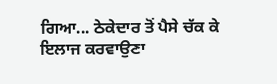ਗਿਆ... ਠੇਕੇਦਾਰ ਤੋਂ ਪੈਸੇ ਚੱਕ ਕੇ ਇਲਾਜ ਕਰਵਾਉਣਾ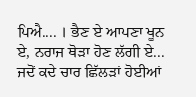ਪਿਐ.... । ਭੈਣ ਏ ਆਪਣਾ ਖੂਨ ਏ, ਨਰਾਜ ਥੋੜਾ ਹੋਣ ਲੱਗੀ ਏ... ਜਦੋਂ ਕਦੇ ਚਾਰ ਛਿੱਲੜਾਂ ਹੋਈਆਂ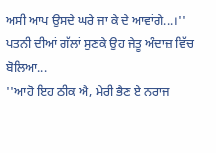ਅਸੀ ਆਪ ਉਸਦੇ ਘਰੇ ਜਾ ਕੇ ਦੇ ਆਵਾਂਗੇ...।''
ਪਤਨੀ ਦੀਆਂ ਗੱਲਾਂ ਸੁਣਕੇ ਉਹ ਜੇਤੂ ਅੰਦਾਜ਼ ਵਿੱਚ ਬੋਲਿਆ...
''ਆਹੋ ਇਹ ਠੀਕ ਐ, ਮੇਰੀ ਭੈਣ ਏ ਨਰਾਜ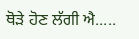ਥੋੜੇ ਹੋਣ ਲੱਗੀ ਐ.....